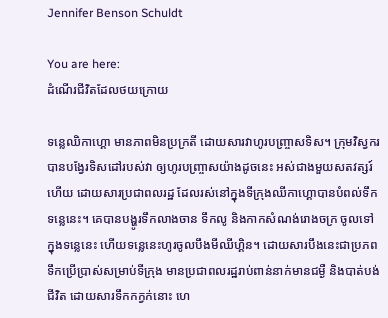Jennifer Benson Schuldt

You are here:
ដំណើរជីវិតដែលថយក្រោយ

ទន្លេឈិកាហ្គោ មានភាពមិនប្រក្រតី ដោយសារវាហូរបញ្ច្រាសទិស។ ក្រុមវិស្វករបានបង្វែរទិសដៅរបស់វា ឲ្យហូរបញ្រ្ចាសយ៉ាងដូចនេះ អស់ជាងមួយសតវត្សរ៍ហើយ ដោយសារប្រជាពលរដ្ឋ ដែលរស់នៅក្នុងទីក្រុងឈីកាហ្គោបានបំពល់ទឹកទន្លេនេះ។ គេបានបង្ហូរទឹកលាងចាន ទឹកលូ និងកាកសំណង់រោងចក្រ ចូលទៅក្នុងទន្លេនេះ ហើយទន្លេនេះហូរចូលបឹងមីឈីហ្គិន។ ដោយសារបឹងនេះជាប្រភពទឹកប្រើប្រាស់សម្រាប់ទីក្រុង មានប្រជាពលរដ្ឋរាប់ពាន់នាក់មានជម្ងឺ និងបាត់បង់ជីវិត ដោយសារទឹកកក្វក់នោះ ហេ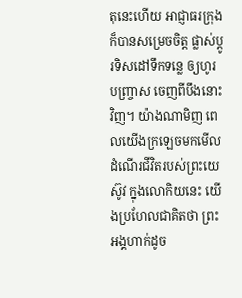តុនេះហើយ អាជ្ញាធរក្រុងក៏បានសម្រេចចិត្ត ផ្លាស់ប្តូរទិសដៅទឹកទន្លេ ឲ្យហូរបញ្រ្ចាស ចេញពីបឹងនោះវិញ។ យ៉ាងណាមិញ ពេលយើងក្រឡេចមកមើលដំណើរជីវិតរបស់ព្រះយេស៊ូវ ក្នុងលោកិយនេះ យើងប្រហែលជាគិតថា ព្រះអង្គហាក់ដូច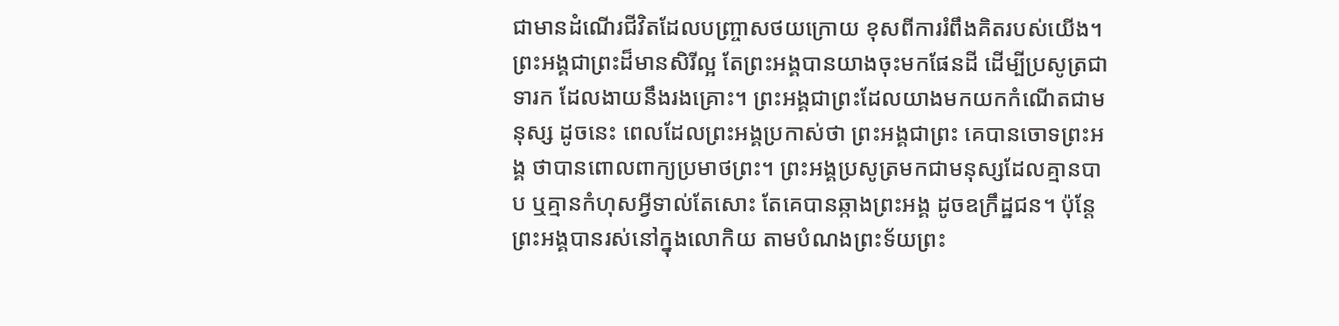ជាមានដំណើរជីវិតដែលបញ្រ្ចាសថយក្រោយ ខុសពីការរំពឹងគិតរបស់យើង។ ព្រះអង្គជាព្រះដ៏មានសិរីល្អ តែព្រះអង្គបានយាងចុះមកផែនដី ដើម្បីប្រសូត្រជាទារក ដែលងាយនឹងរងគ្រោះ។ ព្រះអង្គជាព្រះដែលយាងមកយកកំណើតជាមនុស្ស ដូចនេះ ពេលដែលព្រះអង្គប្រកាស់ថា ព្រះអង្គជាព្រះ គេបានចោទព្រះអង្គ ថាបានពោលពាក្យប្រមាថព្រះ។ ព្រះអង្គប្រសូត្រមកជាមនុស្សដែលគ្មានបាប ឬគ្មានកំហុសអ្វីទាល់តែសោះ តែគេបានឆ្កាងព្រះអង្គ ដូចឧក្រឹដ្ឋជន។ ប៉ុន្តែ ព្រះអង្គបានរស់នៅក្នុងលោកិយ តាមបំណងព្រះទ័យព្រះ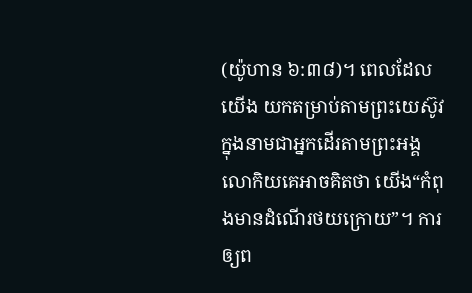(យ៉ូហាន ៦:៣៨)។ ពេលដែលយើង យកតម្រាប់តាមព្រះយេស៊ូវ ក្នុងនាមជាអ្នកដើរតាមព្រះអង្គ លោកិយគេអាចគិតថា យើង“កំពុងមានដំណើរថយក្រោយ”។ ការឲ្យព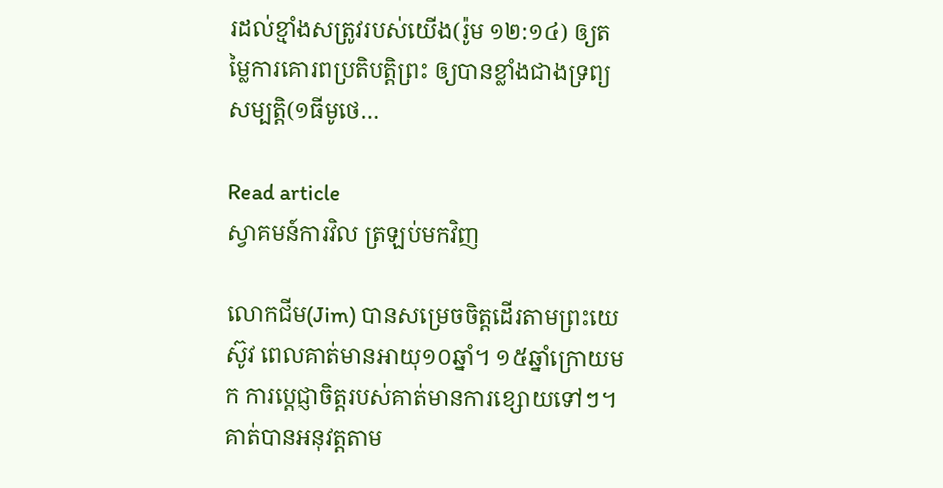រដល់ខ្មាំងសត្រូវរបស់យើង(រ៉ូម ១២:១៤) ឲ្យតម្លៃការគោរពប្រតិបត្តិព្រះ ឲ្យបានខ្លាំងជាងទ្រព្យសម្បត្តិ(១ធីមូថេ…

Read article
ស្វាគមន៍ការវិល ត្រឡប់មកវិញ

លោកជីម(Jim) បានសម្រេចចិត្តដើរតាមព្រះយេស៊ូវ ពេលគាត់មានអាយុ១០ឆ្នាំ។ ១៥ឆ្នាំក្រោយមក ការប្តេជ្ញាចិត្តរបស់គាត់មានការខ្សោយទៅៗ។ គាត់បានអនុវត្តតាម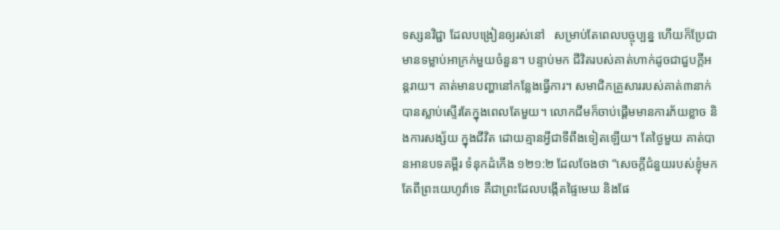ទស្សនវិជ្ជា ដែលបង្រៀនឲ្យរស់នៅ   សម្រាប់តែពេលបច្ចុប្បន្ន ហើយក៏ប្រែជាមានទម្លាប់អាក្រក់មួយចំនួន។ បន្ទាប់មក ជីវិតរបស់គាត់ហាក់ដូចជាជួបក្តីអន្តរាយ។ គាត់មានបញ្ហានៅកន្លែងធ្វើការ។ សមាជិកគ្រួសាររបស់គាត់៣នាក់ បានស្លាប់ស្ទើរតែក្នុងពេលតែមួយ។ លោកជីមក៏ចាប់ផ្តើមមានការភ័យខ្លាច និងការសង្ស័យ ក្នុងជីវិត ដោយគ្មានអ្វីជាទីពឹងទៀតឡើយ។ តែថ្ងៃមួយ គាត់បានអានបទគម្ពីរ ទំនុកដំកើង ១២១:២ ដែលចែងថា “សេចក្តីជំនួយរបស់ខ្ញុំមកតែពីព្រះយេហូវ៉ាទេ គឺជាព្រះដែលបង្កើតផ្ទៃមេឃ និងផែ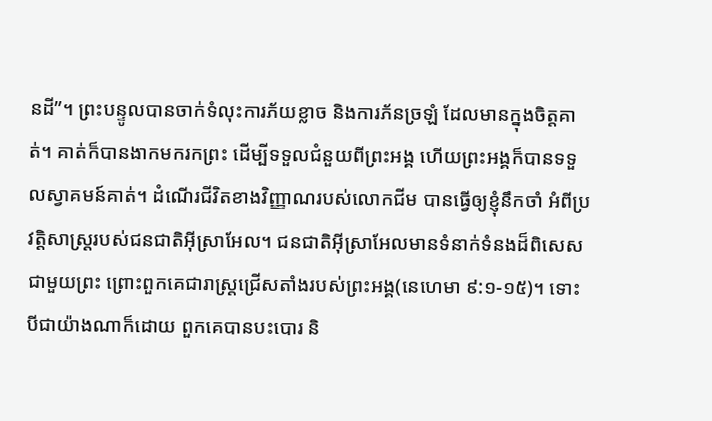នដី”។ ព្រះបន្ទូលបានចាក់ទំលុះការភ័យខ្លាច និងការភ័នច្រឡំ ដែលមានក្នុងចិត្តគាត់។ គាត់ក៏បានងាកមករកព្រះ ដើម្បីទទួលជំនួយពីព្រះអង្គ ហើយព្រះអង្គក៏បានទទួលស្វាគមន៍គាត់។ ដំណើរជីវិតខាងវិញ្ញាណរបស់លោកជីម បានធ្វើឲ្យខ្ញុំនឹកចាំ អំពីប្រវត្តិសាស្រ្តរបស់ជនជាតិអ៊ីស្រាអែល។ ជនជាតិអ៊ីស្រាអែលមានទំនាក់ទំនងដ៏ពិសេសជាមួយព្រះ ព្រោះពួកគេជារាស្រ្តជ្រើសតាំងរបស់ព្រះអង្គ(នេហេមា ៩:១-១៥)។ ទោះបីជាយ៉ាងណាក៏ដោយ ពួកគេបានបះបោរ និ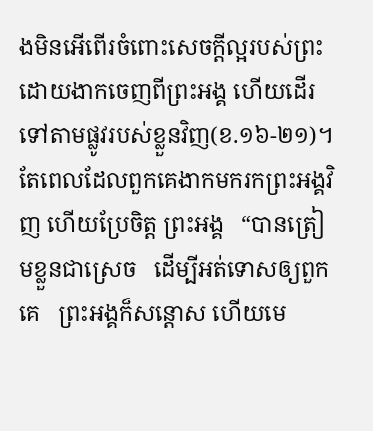ងមិនអើពើរចំពោះសេចក្តីល្អរបស់ព្រះ ដោយងាកចេញពីព្រះអង្គ ហើយដើរទៅតាមផ្លូវរបស់ខ្លួនវិញ(ខ.១៦-២១)។ តែពេលដែលពួកគេងាកមករកព្រះអង្គវិញ ហើយប្រែចិត្ត ព្រះអង្គ   “បានត្រៀមខ្លួនជាស្រេច   ដើម្បីអត់ទោសឲ្យពួកគេ   ព្រះអង្គក៏សន្តោស ហើយមេ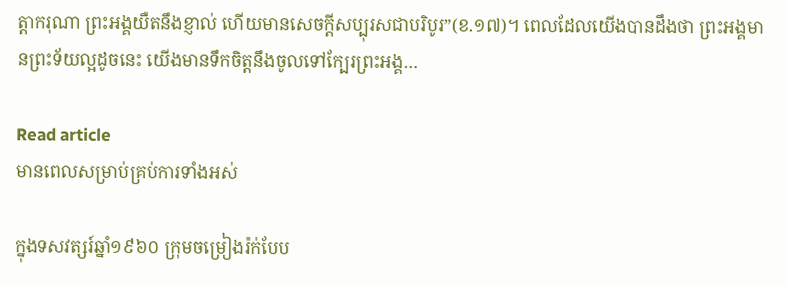ត្តាករុណា ព្រះអង្គយឺតនឹងខ្ញាល់ ហើយមានសេចក្តីសប្បុរសជាបរិបូរ”(ខ.១៧)។ ពេលដែលយើងបានដឹងថា ព្រះអង្គមានព្រះទ័យល្អដូចនេះ យើងមានទឹកចិត្តនឹងចូលទៅក្បែរព្រះអង្គ…

Read article
មានពេលសម្រាប់គ្រប់ការទាំងអស់

ក្នុងទសវត្សរ៍ឆ្នាំ១៩៦០ ក្រុមចម្រៀងរ៉ក់បែប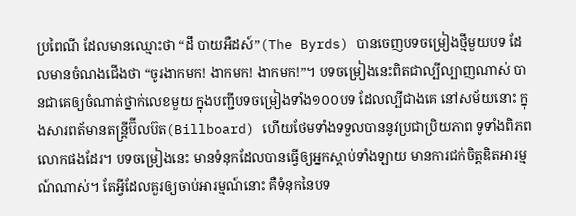ប្រពៃណី ដែលមានឈ្មោះថា “ដឹ បាយអឺដស៍”(The Byrds) បានចេញបទចម្រៀងថ្មីមួយបទ ដែលមានចំណងជើងថា “ចូរងាកមក! ងាកមក! ងាកមក!”។ បទចម្រៀងនេះពិតជាល្បីល្បាញណាស់ បានជាគេឲ្យចំណាត់ថ្នាក់លេខមួយ ក្នុងបញ្ជីបទចម្រៀងទាំង១០០បទ ដែលល្បីជាងគេ នៅសម័យនោះ ក្នុងសារពត័មានតន្រ្តីប៊ីលប៊ត(Billboard) ហើយថែមទាំងទទួលបាននូវប្រជាប្រិយភាព ទូទាំងពិភពលោកផងដែរ។ បទចម្រៀងនេះ មានទំនុកដែលបានធ្វើឲ្យអ្នកស្តាប់ទាំងឡាយ មានការជក់ចិត្តឌិតអារម្មណ៍ណាស់។ តែអ្វីដែលគួរឲ្យចាប់អារម្មណ៍នោះ គឺទំនុកនៃបទ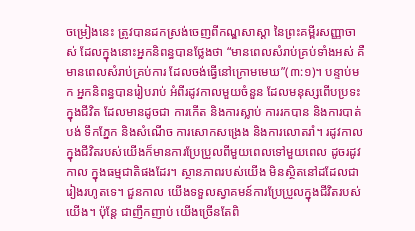ចម្រៀងនេះ ត្រូវបានដកស្រង់ចេញពីកណ្ឌសាស្តា នៃព្រះគម្ពីរសញ្ញាចាស់ ដែលក្នុងនោះអ្នកនិពន្ធបានថ្លែងថា “មានពេលសំរាប់គ្រប់ទាំងអស់ គឺមានពេលសំរាប់គ្រប់ការ ដែលចង់ធ្វើនៅក្រោមមេឃ”(៣:១)។ បន្ទាប់មក អ្នកនិពន្ធបានរៀបរាប់ អំពីរដូវកាលមួយចំនួន ដែលមនុស្សពើបប្រទះក្នុងជីវិត ដែលមានដូចជា ការកើត និងការស្លាប់ ការរកបាន និងការបាត់បង់ ទឹកភ្នែក និងសំណើច ការសោកសង្រេង និងការលោតរាំ។ រដូវកាលក្នុងជីវិតរបស់យើងក៏មានការប្រែប្រួលពីមួយពេលទៅមួយពេល ដូចរដូវកាល ក្នុងធម្មជាតិផងដែរ។ ស្ថានភាពរបស់យើង មិនស្ថិតនៅដដែលជារៀងរហូតទេ។ ជួនកាល យើងទទួលស្វាគមន៍ការប្រែប្រួលក្នុងជីវិតរបស់យើង។ ប៉ុន្តែ ជាញឹកញាប់ យើងច្រើនតែពិ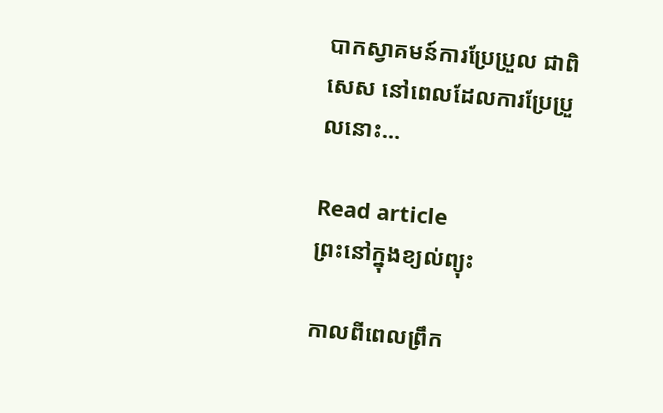បាកស្វាគមន៍ការប្រែប្រួល ជាពិសេស នៅពេលដែលការប្រែប្រួលនោះ…

Read article
ព្រះនៅក្នុងខ្យល់ព្យុះ

កាលពីពេលព្រឹក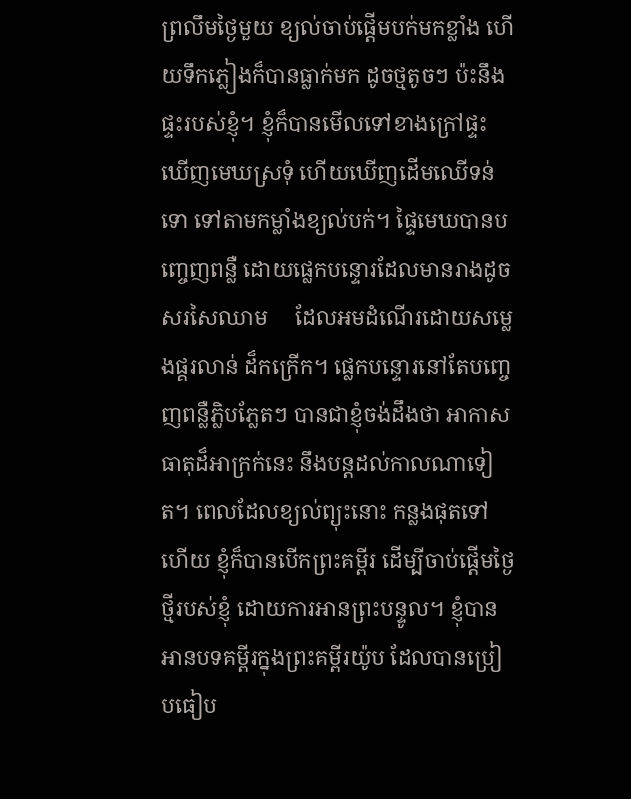ព្រលឹមថ្ងៃមួយ ខ្យល់ចាប់ផ្តើមបក់មកខ្លាំង ហើយទឹកភ្លៀងក៏បានធ្លាក់មក ដូចថ្មតូចៗ ប៉ះនឹងផ្ទះរបស់ខ្ញុំ។ ខ្ញុំក៏បានមើលទៅខាងក្រៅផ្ទះ ឃើញមេឃស្រទុំ ហើយឃើញដើមឈើទន់ទោ ទៅតាមកម្លាំងខ្យល់បក់។ ផ្ទៃមេឃបានបញ្ចេញពន្លឺ ដោយផ្លេកបន្ទោរដែលមានរាងដូចសរសៃឈាម     ដែលអមដំណើរដោយសម្លេងផ្គរលាន់ ដ៏កក្រើក។ ផ្លេកបន្ទោរនៅតែបញ្ចេញពន្លឺភ្លិបភ្លែតៗ បានជាខ្ញុំចង់ដឹងថា អាកាសធាតុដ៏អាក្រក់នេះ នឹងបន្តដល់កាលណាទៀត។ ពេលដែលខ្យល់ព្យុះនោះ កន្លងផុតទៅហើយ ខ្ញុំក៏បានបើកព្រះគម្ពីរ ដើម្បីចាប់ផ្តើមថ្ងៃថ្មីរបស់ខ្ញុំ ដោយការអានព្រះបន្ទូល។ ខ្ញុំបានអានបទគម្ពីរក្នុងព្រះគម្ពីរយ៉ូប ដែលបានប្រៀបធៀប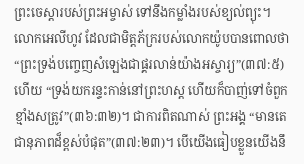ព្រះចេស្តារបស់ព្រះអម្ចាស់ ទៅនឹងកម្លាំងរបស់ខ្យល់ព្យុះ។ លោកអេលីហូវ ដែលជាមិត្តភ័ក្ររបស់លោកយ៉ូបបានពោលថា “ព្រះទ្រង់បញ្ចេញសំឡេងជាផ្គរលាន់យ៉ាងអស្ចារ្យ”(៣៧:៥) ហើយ “ទ្រង់យករន្ទះកាន់នៅព្រះហស្ត ហើយក៏បាញ់ទៅចំពួកខ្មាំងសត្រូវ”(៣៦:៣២)។ ជាការពិតណាស់ ព្រះអង្គ “មានតេជានុភាពដ៏ខ្ពស់បំផុត”(៣៧:២៣)។ បើយើងធៀបខ្លួនយើងនឹ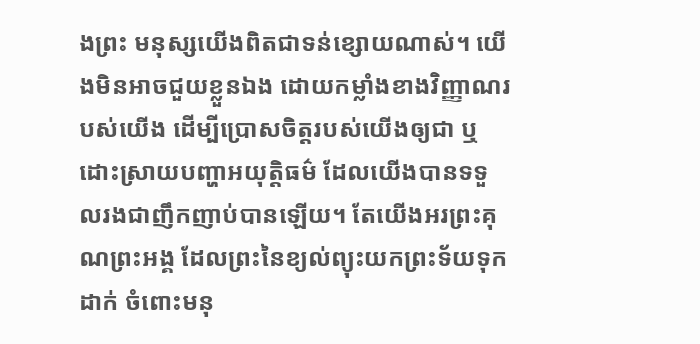ងព្រះ មនុស្សយើងពិតជាទន់ខ្សោយណាស់។ យើងមិនអាចជួយខ្លួនឯង ដោយកម្លាំងខាងវិញ្ញាណរបស់យើង ដើម្បីប្រោសចិត្តរបស់យើងឲ្យជា ឬដោះស្រាយបញ្ហាអយុត្តិធម៌ ដែលយើងបានទទួលរងជាញឹកញាប់បានឡើយ។ តែយើងអរព្រះគុណព្រះអង្គ ដែលព្រះនៃខ្យល់ព្យុះយកព្រះទ័យទុកដាក់ ចំពោះមនុ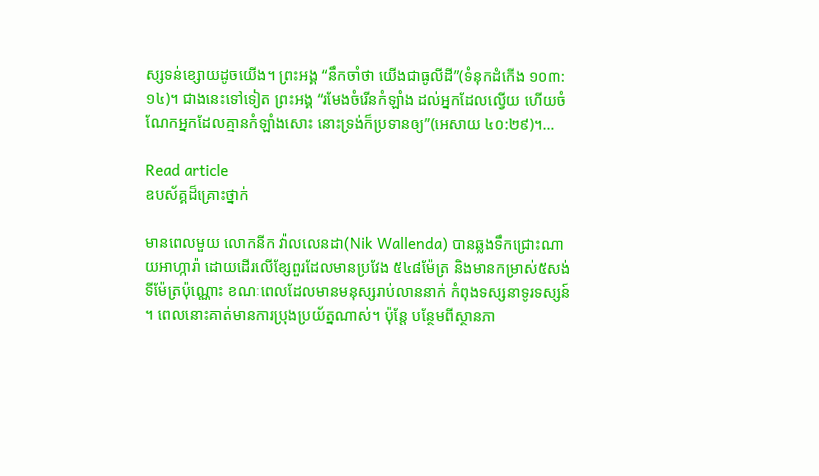ស្សទន់ខ្សោយដូចយើង។ ព្រះអង្គ “នឹកចាំថា យើងជាធូលីដី”(ទំនុកដំកើង ១០៣:១៤)។ ជាងនេះទៅទៀត ព្រះអង្គ “រមែងចំរើនកំឡាំង ដល់អ្នកដែលល្វើយ ហើយចំណែកអ្នកដែលគ្មានកំឡាំងសោះ នោះទ្រង់ក៏ប្រទានឲ្យ”(អេសាយ ៤០:២៩)។…

Read article
ឧបស័គ្គដ៏គ្រោះថ្នាក់

មានពេលមួយ លោកនីក វ៉ាលលេនដា(Nik Wallenda) បានឆ្លងទឹកជ្រោះណាយអាហ្ការ៉ា ដោយដើរលើខ្សែពួរដែលមានប្រវែង ៥៤៨ម៉ែត្រ និងមានកម្រាស់៥សង់ទីម៉ែត្រប៉ុណ្ណោះ ខណៈពេលដែលមានមនុស្សរាប់លាននាក់ កំពុងទស្សនាទូរទស្សន៍។ ពេលនោះគាត់មានការប្រុងប្រយ័ត្នណាស់។ ប៉ុន្តែ បន្ថែមពីស្ថានភា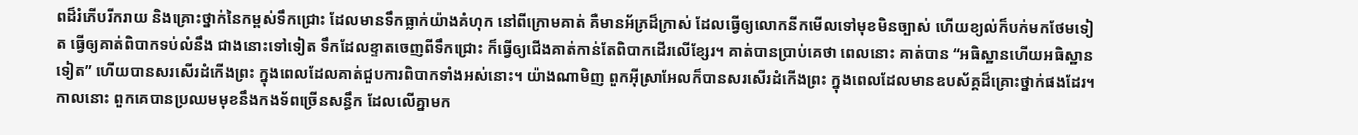ពដ៏រំភើបរីករាយ និងគ្រោះថ្នាក់នៃកម្ពស់ទឹកជ្រោះ ដែលមានទឹកធ្លាក់យ៉ាងគំហុក នៅពីក្រោមគាត់ គឺមានអ័ភ្រដ៏ក្រាស់ ដែលធ្វើឲ្យលោកនីកមើលទៅមុខមិនច្បាស់ ហើយខ្យល់ក៏បក់មកថែមទៀត ធ្វើឲ្យគាត់ពិបាកទប់លំនឹង ជាងនោះទៅទៀត ទឹកដែលខ្ទាតចេញពីទឹកជ្រោះ ក៏ធ្វើឲ្យជើងគាត់កាន់តែពិបាកដើរលើខ្សែរ។ គាត់បានប្រាប់គេថា ពេលនោះ គាត់បាន “អធិស្ឋានហើយអធិស្ឋានទៀត” ហើយបានសរសើរដំកើងព្រះ ក្នុងពេលដែលគាត់ជួបការពិបាកទាំងអស់នោះ។ យ៉ាងណាមិញ ពួកអ៊ីស្រាអែលក៏បានសរសើរដំកើងព្រះ ក្នុងពេលដែលមានឧបស័គ្គដ៏គ្រោះថ្នាក់ផងដែរ។ កាលនោះ ពួកគេបានប្រឈមមុខនឹងកងទ័ពច្រើនសន្ធឹក ដែលលើគ្នាមក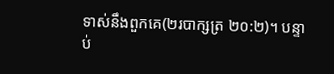ទាស់នឹងពួកគេ(២របាក្សត្រ ២០:២)។ បន្ទាប់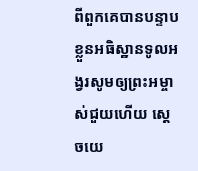ពីពួកគេបានបន្ទាបខ្លួនអធិស្ឋានទូលអង្វរសូមឲ្យព្រះអម្ចាស់ជួយហើយ ស្តេចយេ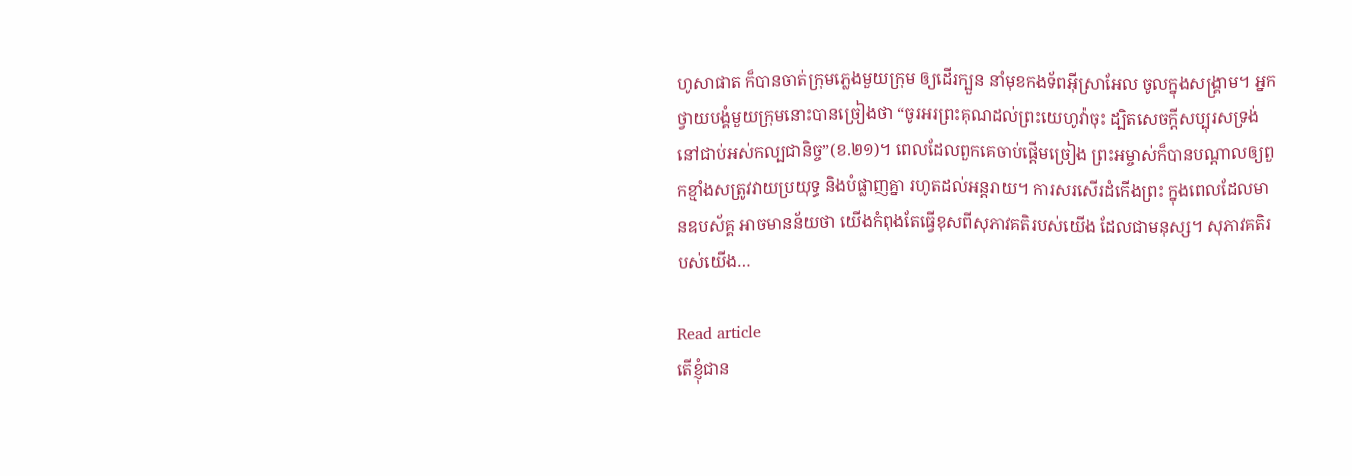ហូសាផាត ក៏បានចាត់ក្រុមភ្លេងមួយក្រុម ឲ្យដើរក្បួន នាំមុខកងទ័ពអ៊ីស្រាអែល ចូលក្នុងសង្រ្គាម។ អ្នកថ្វាយបង្គំមួយក្រុមនោះបានច្រៀងថា “ចូរអរព្រះគុណដល់ព្រះយេហូវ៉ាចុះ ដ្បិតសេចក្តីសប្បុរសទ្រង់នៅជាប់អស់កល្បជានិច្ច”(ខ.២១)។ ពេលដែលពួកគេចាប់ផ្តើមច្រៀង ព្រះអម្ចាស់ក៏បានបណ្តាលឲ្យពួកខ្មាំងសត្រូវវាយប្រយុទ្ធ និងបំផ្លាញគ្នា រហូតដល់អន្តរាយ។ ការសរសើរដំកើងព្រះ ក្នុងពេលដែលមានឧបស័គ្គ អាចមានន័យថា យើងកំពុងតែធ្វើខុសពីសុភាវគតិរបស់យើង ដែលជាមនុស្ស។ សុភាវគតិរបស់យើង…

Read article
តើខ្ញុំជាន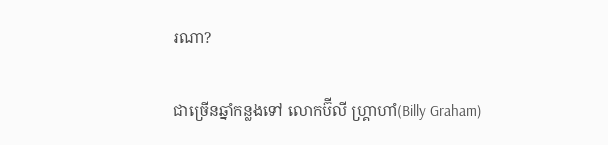រណា?

ជាច្រើនឆ្នាំកន្លងទៅ លោកប៊ីលី ហ្គ្រាហាំ(Billy Graham)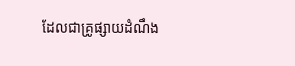ដែលជាគ្រូផ្សាយដំណឹង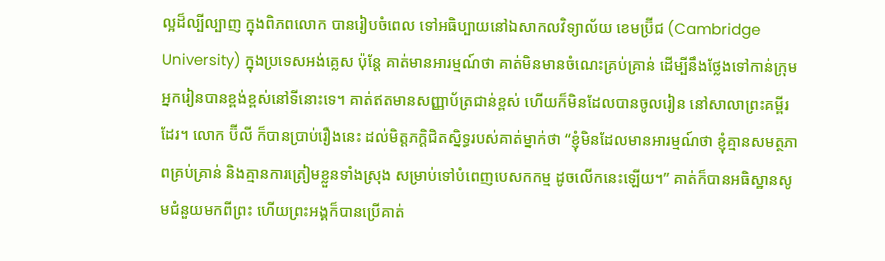ល្អដ៏ល្បីល្បាញ ក្នុងពិភពលោក បានរៀបចំពេល ទៅអធិប្បាយនៅឯសាកលវិទ្យាល័យ ខេមប្រ៊ីជ (Cambridge University) ក្នុងប្រទេសអង់គ្លេស ប៉ុន្តែ គាត់មានអារម្មណ៍ថា គាត់មិនមានចំណេះគ្រប់គ្រាន់ ដើម្បីនឹងថ្លែងទៅកាន់ក្រុមអ្នករៀនបានខ្ពង់ខ្ពស់នៅទីនោះទេ។ គាត់ឥតមានសញ្ញាប័ត្រជាន់ខ្ពស់ ហើយក៏មិនដែលបានចូលរៀន នៅសាលាព្រះគម្ពីរដែរ។ លោក ប៊ីលី ក៏បានប្រាប់រឿងនេះ ដល់មិត្តភក្ដិជិតស្និទ្ធរបស់គាត់ម្នាក់ថា “ខ្ញុំមិនដែលមានអារម្មណ៍ថា ខ្ញុំគ្មានសមត្ថភាពគ្រប់គ្រាន់ និងគ្មានការត្រៀមខ្លួនទាំងស្រុង សម្រាប់ទៅបំពេញបេសកកម្ម ដូចលើកនេះឡើយ។” គាត់ក៏បានអធិស្ឋានសូមជំនួយមកពីព្រះ ហើយព្រះអង្គក៏បានប្រើគាត់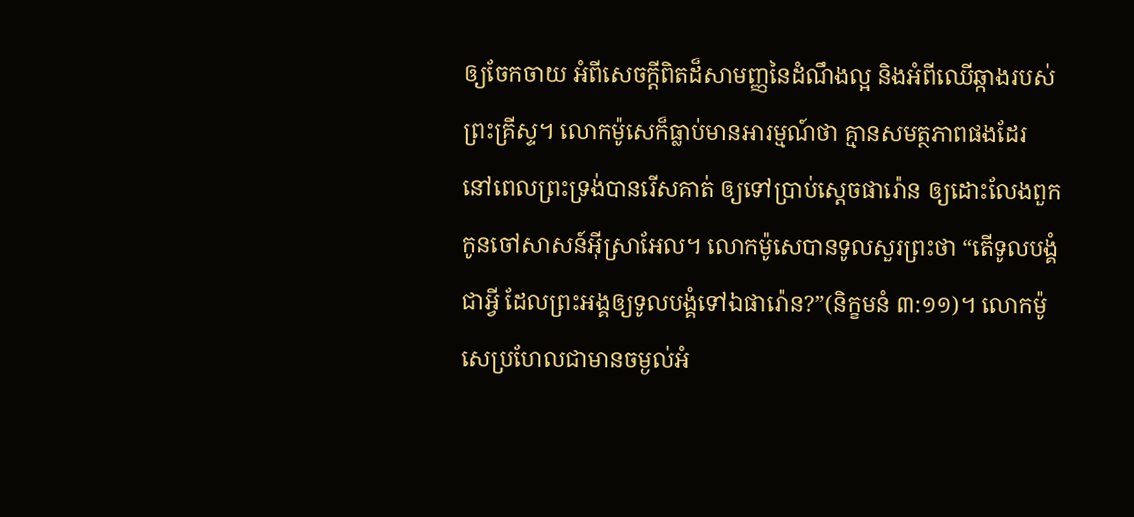ឲ្យចែកចាយ អំពីសេចក្ដីពិតដ៏សាមញ្ញនៃដំណឹងល្អ និងអំពីឈើឆ្កាងរបស់ព្រះគ្រីស្ទ។ លោកម៉ូសេក៏ធ្លាប់មានអារម្មណ៍ថា គ្មានសមត្ថភាពផងដែរ នៅពេលព្រះទ្រង់បានរើសគាត់ ឲ្យទៅប្រាប់ស្ដេចផារ៉ោន ឲ្យដោះលែងពួកកូនចៅសាសន៍អ៊ីស្រាអែល។ លោកម៉ូសេបានទូលសួរព្រះថា “តើទូលបង្គំជាអ្វី ដែលព្រះអង្គឲ្យទូលបង្គំទៅឯផារ៉ោន?”(និក្ខមនំ ៣:១១)។ លោកម៉ូសេប្រហែលជាមានចម្ងល់អំ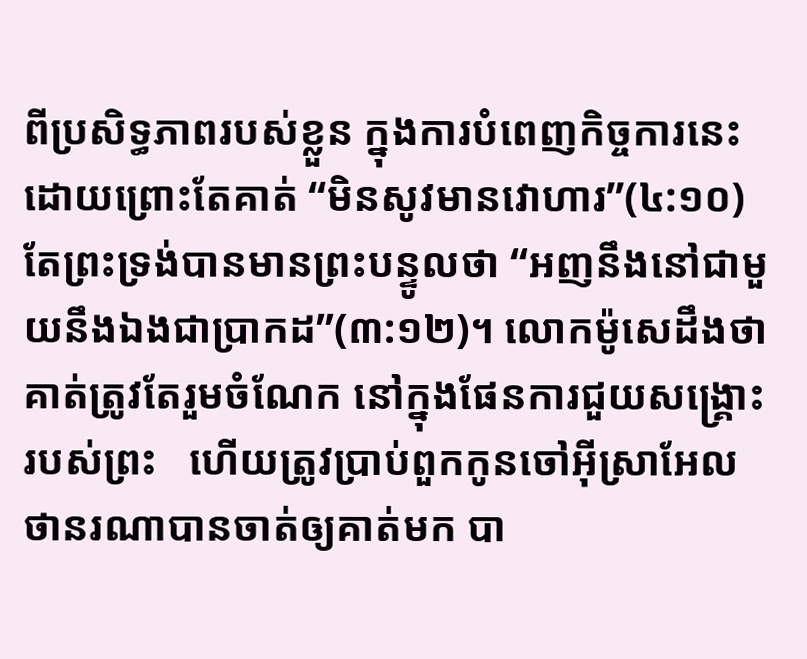ពីប្រសិទ្ធភាពរបស់ខ្លួន ក្នុងការបំពេញកិច្ចការនេះ ដោយព្រោះតែគាត់ “មិនសូវមានវោហារ”(៤:១០) តែព្រះទ្រង់បានមានព្រះបន្ទូលថា “អញនឹងនៅជាមួយនឹងឯងជាប្រាកដ”(៣:១២)។ លោកម៉ូសេដឹងថា គាត់ត្រូវតែរួមចំណែក នៅក្នុងផែនការជួយសង្រ្គោះរបស់ព្រះ   ហើយត្រូវប្រាប់ពួកកូនចៅអ៊ីស្រាអែល ថានរណាបានចាត់ឲ្យគាត់មក បា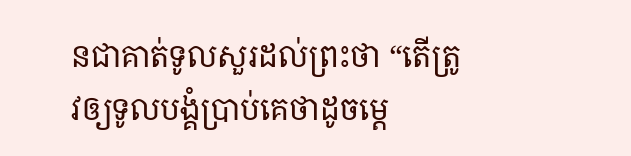នជាគាត់ទូលសួរដល់ព្រះថា “តើត្រូវឲ្យទូលបង្គំប្រាប់គេថាដូចម្ដេ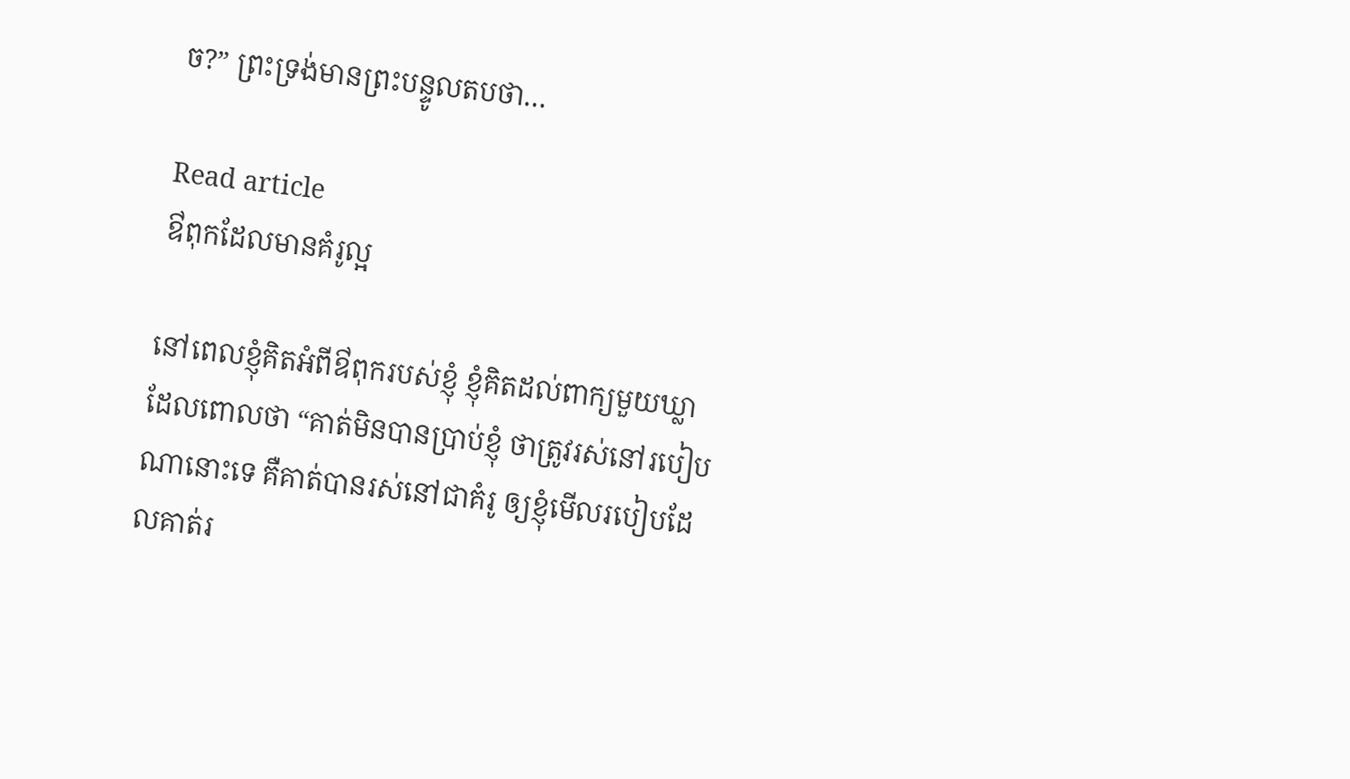ច?” ព្រះទ្រង់មានព្រះបន្ទូលតបថា…

Read article
ឳពុកដែលមានគំរូល្អ

នៅពេលខ្ញុំគិតអំពីឳពុករបស់ខ្ញុំ ខ្ញុំគិតដល់ពាក្យមួយឃ្លា ដែលពោលថា “គាត់មិនបានប្រាប់ខ្ញុំ ថាត្រូវរស់នៅរបៀបណានោះទេ គឺគាត់បានរស់នៅជាគំរូ ឲ្យខ្ញុំមើលរបៀបដែលគាត់រ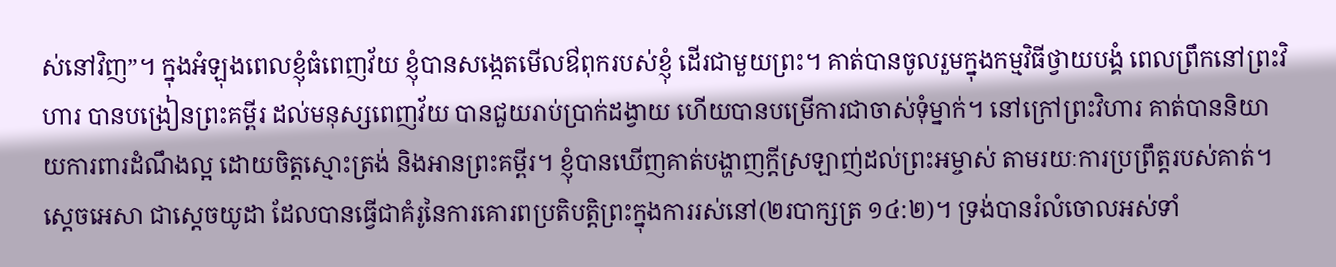ស់នៅវិញ”។ ក្នុងអំឡុងពេលខ្ញុំធំពេញវ័យ ខ្ញុំបានសង្កេតមើលឳពុករបស់ខ្ញុំ ដើរជាមួយព្រះ។ គាត់បានចូលរួមក្នុងកម្មវិធីថ្វាយបង្គំ ពេលព្រឹកនៅព្រះវិហារ បានបង្រៀនព្រះគម្ពីរ ដល់មនុស្សពេញវ័យ បានជួយរាប់ប្រាក់ដង្វាយ ហើយបានបម្រើការជាចាស់ទុំម្នាក់។ នៅក្រៅព្រះវិហារ គាត់បាននិយាយការពារដំណឹងល្អ ដោយចិត្តស្មោះត្រង់ និងអានព្រះគម្ពីរ។ ខ្ញុំបានឃើញគាត់បង្ហាញក្តីស្រឡាញ់ដល់ព្រះអម្ចាស់ តាមរយៈការប្រព្រឹត្តរបស់គាត់។ ស្ដេចអេសា ជាស្ដេចយូដា ដែលបានធ្វើជាគំរូនៃការគោរពប្រតិបត្តិព្រះក្នុងការរស់នៅ(២របាក្សត្រ ១៤:២)។ ទ្រង់បានរំលំចោលអស់ទាំ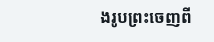ងរូបព្រះចេញពី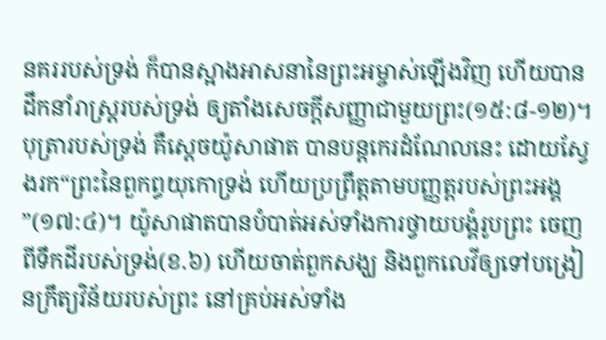នគររបស់ទ្រង់ ក៏បានស្អាងអាសនានៃព្រះអម្ចាស់ឡើងវិញ ហើយបានដឹកនាំរាស្រ្តរបស់ទ្រង់ ឲ្យតាំងសេចក្ដីសញ្ញាជាមួយព្រះ(១៥:៨-១២)។ បុត្រារបស់ទ្រង់ គឺស្តេចយ៉ូសាផាត បានបន្តកេរដំណែលនេះ ដោយស្វែងរក“ព្រះនៃពួកព្ធយុកោទ្រង់ ហើយប្រព្រឹត្តតាមបញ្ញត្តរបស់ព្រះអង្គ”(១៧:៤)។ យ៉ូសាផាតបានបំបាត់អស់ទាំងការថ្វាយបង្គំរូបព្រះ ចេញពីទឹកដីរបស់ទ្រង់(ខ.៦) ហើយចាត់ពួកសង្ឃ និងពួកលេវីឲ្យទៅបង្រៀនក្រឹត្យវិន័យរបស់ព្រះ នៅគ្រប់អស់ទាំង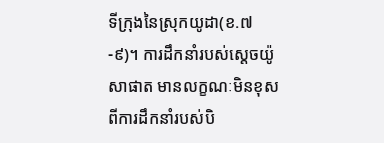ទីក្រុងនៃស្រុកយូដា(ខ.៧-៩)។ ការដឹកនាំរបស់ស្តេចយ៉ូសាផាត មានលក្ខណៈមិនខុសពីការដឹកនាំរបស់បិ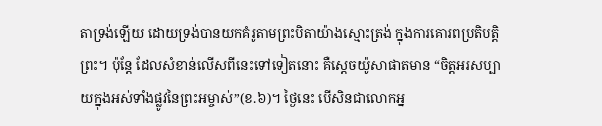តាទ្រង់ឡើយ ដោយទ្រង់បានយកគំរូតាមព្រះបិតាយ៉ាងស្មោះត្រង់ ក្នុងការគោរពប្រតិបត្តិព្រះ។ ប៉ុន្តែ ដែលសំខាន់លើសពីនេះទៅទៀតនោះ គឺស្ដេចយ៉ូសាផាតមាន “ចិត្តអរសប្បាយក្នុងអស់ទាំងផ្លូវនៃព្រះអម្ចាស់”(ខ.៦)។ ថ្ងៃនេះ បើសិនជាលោកអ្ន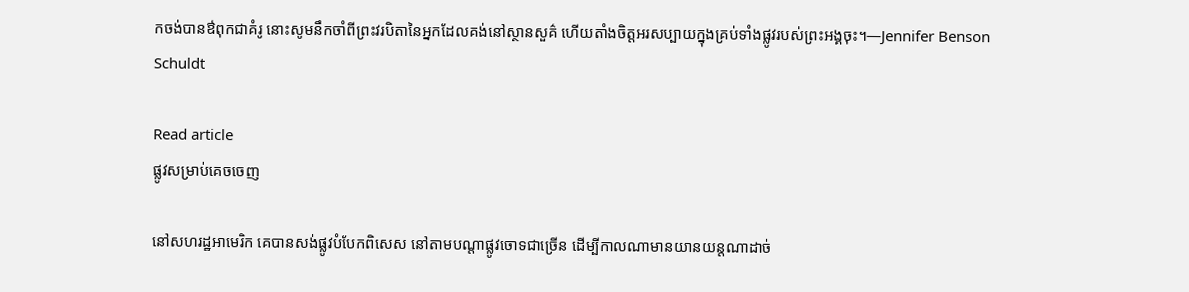កចង់បានឳពុកជាគំរូ នោះសូមនឹកចាំពីព្រះវរបិតានៃអ្នកដែលគង់នៅស្ថានសួគ៌ ហើយតាំងចិត្តអរសប្បាយក្នុងគ្រប់ទាំងផ្លូវរបស់ព្រះអង្គចុះ។—Jennifer Benson Schuldt

Read article
ផ្លូវសម្រាប់គេចចេញ

នៅសហរដ្ឋអាមេរិក គេបានសង់ផ្លូវបំបែកពិសេស នៅតាមបណ្តាផ្លូវចោទជាច្រើន ដើម្បីកាលណាមានយានយន្តណាដាច់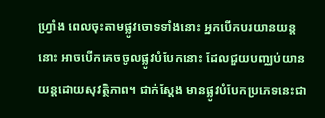ហ្វ្រាំង ពេលចុះតាមផ្លូវចោទទាំងនោះ អ្នកបើកបរយានយន្តនោះ អាចបើកគេចចូលផ្លូវបំបែកនោះ ដែលជួយបញ្ឈប់យានយន្តដោយសុវត្ថិភាព។ ជាក់ស្តែង មានផ្លូវបំបែកប្រភេទនេះជា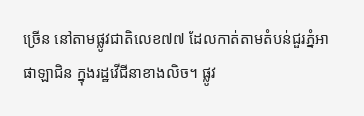ច្រើន នៅតាមផ្លូវជាតិលេខ៧៧ ដែលកាត់តាមតំបន់ជួរភ្នំអាផាឡាជិន ក្នុងរដ្ឋវើជីនាខាងលិច។ ផ្លូវ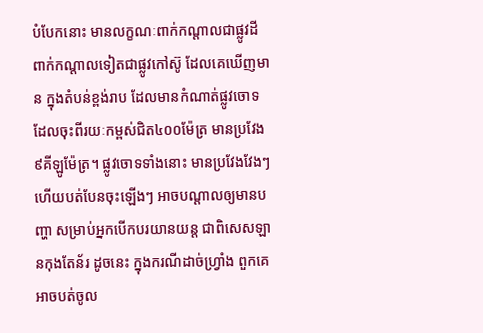បំបែកនោះ មានលក្ខណៈពាក់កណ្តាលជាផ្លូវដី ពាក់កណ្តាលទៀតជាផ្លូវកៅស៊ូ ដែលគេឃើញមាន ក្នុងតំបន់ខ្ពង់រាប ដែលមានកំណាត់ផ្លូវចោទ ដែលចុះពីរយៈកម្ពស់ជិត៤០០ម៉ែត្រ មានប្រវែង៩គីឡូម៉ែត្រ។ ផ្លូវចោទទាំងនោះ មានប្រវែងវែងៗ ហើយបត់បែនចុះឡើងៗ អាចបណ្តាលឲ្យមានបញ្ហា សម្រាប់អ្នកបើកបរយានយន្ត ជាពិសេសឡានកុងតែន័រ ដូចនេះ ក្នុងករណីដាច់ហ្រ្វាំង ពួកគេអាចបត់ចូល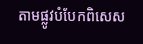តាមផ្លូវបំបែកពិសេស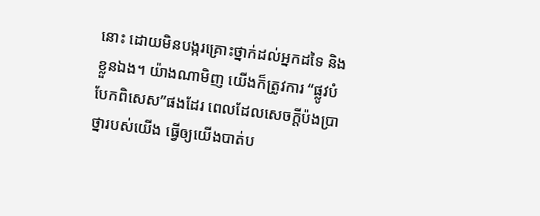នោះ ដោយមិនបង្ករគ្រោះថ្នាក់ដល់អ្នកដទៃ និងខ្លួនឯង។ យ៉ាងណាមិញ យើងក៏ត្រូវការ “ផ្លូវបំបែកពិសេស”ផងដែរ ពេលដែលសេចក្តីប៉ងប្រាថ្នារបស់យើង ធ្វើឲ្យយើងបាត់ប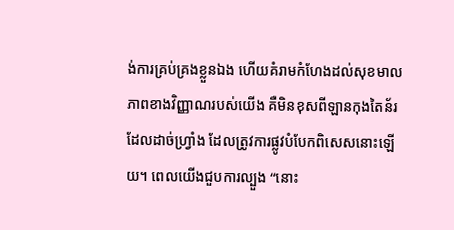ង់ការគ្រប់គ្រងខ្លួនឯង ហើយគំរាមកំហែងដល់សុខមាលភាពខាងវិញ្ញាណរបស់យើង គឺមិនខុសពីឡានកុងតៃន័រដែលដាច់ហ្វ្រាំង ដែលត្រូវការផ្លូវបំបែកពិសេសនោះឡើយ។ ពេលយើងជួបការល្បួង “នោះ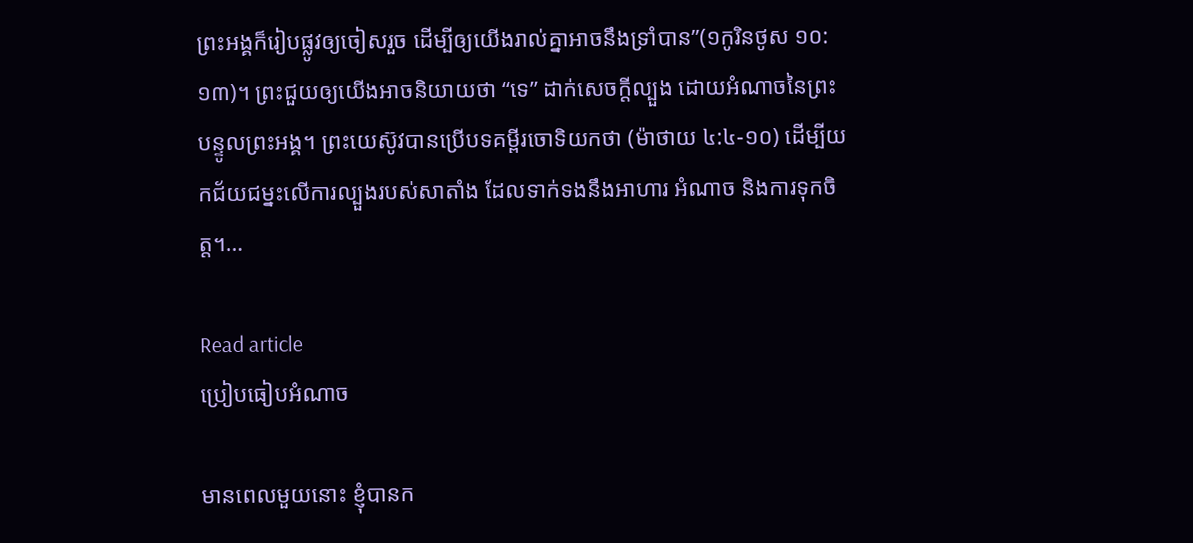ព្រះអង្គក៏រៀបផ្លូវឲ្យចៀសរួច ដើម្បីឲ្យយើងរាល់គ្នាអាចនឹងទ្រាំបាន”(១កូរិនថូស ១០:១៣)។ ព្រះជួយឲ្យយើងអាចនិយាយថា “ទេ” ដាក់សេចក្តីល្បួង ដោយអំណាចនៃព្រះបន្ទូលព្រះអង្គ។ ព្រះយេស៊ូវបានប្រើបទគម្ពីរចោទិយកថា (ម៉ាថាយ ៤:៤-១០) ដើម្បីយកជ័យជម្នះលើការល្បួងរបស់សាតាំង ដែលទាក់ទងនឹងអាហារ អំណាច និងការទុកចិត្ត។…

Read article
ប្រៀបធៀបអំណាច

មានពេលមួយនោះ ខ្ញុំបានក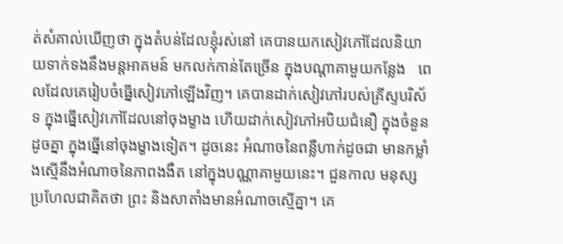ត់សំគាល់ឃើញថា ក្នុងតំបន់ដែលខ្ញុំរស់នៅ គេបានយកសៀវភៅដែលនិយាយទាក់ទងនឹងមន្តអាគមន៍ មកលក់កាន់តែច្រើន ក្នុងបណ្តាគាមួយកន្លែង   ពេលដែលគេរៀបចំធ្នើសៀវភៅឡើងវិញ។ គេបានដាក់សៀវភៅរបស់គ្រីស្ទបរិស័ទ ក្នុងធ្នើសៀវភៅដែលនៅចុងម្ខាង ហើយដាក់សៀវភៅអបិយជំនឿ ក្នុងចំនួនដូចគ្នា ក្នុងធ្នើនៅចុងម្ខាងទៀត។ ដូចនេះ អំណាចនៃពន្លឺហាក់ដូចជា មានកម្លាំងស្មើនឹងអំណាចនៃភាពងងឹត នៅក្នុងបណ្ណាគាមួយនេះ។ ជួនកាល មនុស្សប្រហែលជាគិតថា ព្រះ និងសាតាំងមានអំណាចស្មើគ្នា។ គេ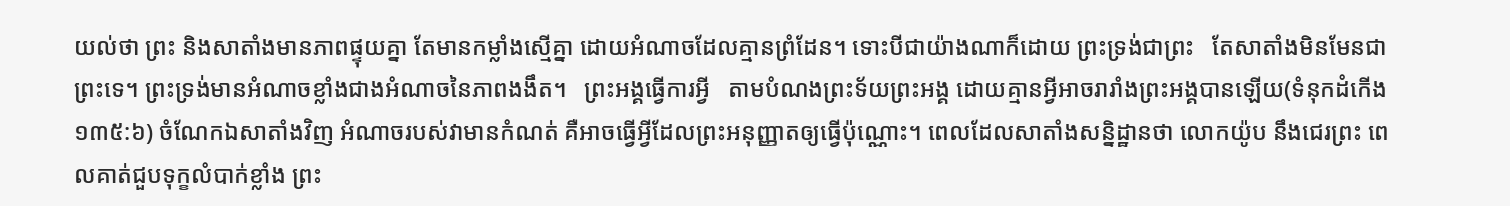យល់ថា ព្រះ និងសាតាំងមានភាពផ្ទុយគ្នា តែមានកម្លាំងស្មើគ្នា ដោយអំណាចដែលគ្មានព្រំដែន។ ទោះបីជាយ៉ាងណាក៏ដោយ ព្រះទ្រង់ជាព្រះ   តែសាតាំងមិនមែនជាព្រះទេ។ ព្រះទ្រង់មានអំណាចខ្លាំងជាងអំណាចនៃភាពងងឹត។   ព្រះអង្គធ្វើការអ្វី   តាមបំណងព្រះទ័យព្រះអង្គ ដោយគ្មានអ្វីអាចរារាំងព្រះអង្គបានឡើយ(ទំនុកដំកើង ១៣៥:៦) ចំណែកឯសាតាំងវិញ អំណាចរបស់វាមានកំណត់ គឺអាចធ្វើអ្វីដែលព្រះអនុញ្ញាតឲ្យធ្វើប៉ុណ្ណោះ។ ពេលដែលសាតាំងសន្និដ្ឋានថា លោកយ៉ូប នឹងជេរព្រះ ពេលគាត់ជួបទុក្ខលំបាក់ខ្លាំង ព្រះ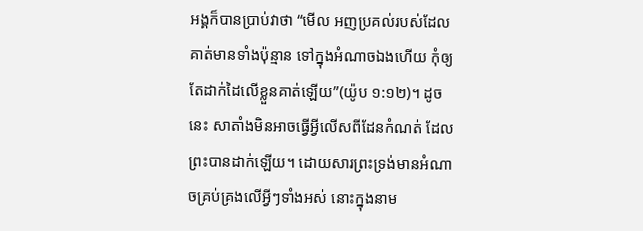អង្គក៏បានប្រាប់វាថា “មើល អញប្រគល់របស់ដែលគាត់មានទាំងប៉ុន្មាន ទៅក្នុងអំណាចឯងហើយ កុំឲ្យតែដាក់ដៃលើខ្លួនគាត់ឡើយ”(យ៉ូប ១:១២)។ ដូចនេះ សាតាំងមិនអាចធ្វើអ្វីលើសពីដែនកំណត់ ដែលព្រះបានដាក់ឡើយ។ ដោយសារព្រះទ្រង់មានអំណាចគ្រប់គ្រងលើអ្វីៗទាំងអស់ នោះក្នុងនាម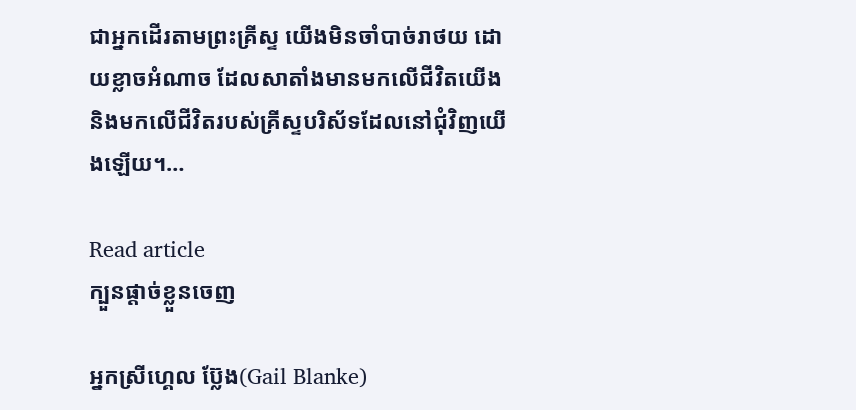ជាអ្នកដើរតាមព្រះគ្រីស្ទ យើងមិនចាំបាច់រាថយ ដោយខ្លាចអំណាច ដែលសាតាំងមានមកលើជីវិតយើង និងមកលើជីវិតរបស់គ្រីស្ទបរិស័ទដែលនៅជុំវិញយើងឡើយ។…

Read article
ក្បួនផ្តាច់ខ្លួនចេញ

អ្នកស្រីហ្គេល ប្ល៊ែង(Gail Blanke)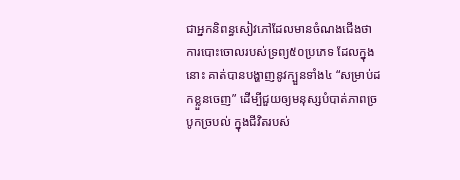ជាអ្នកនិពន្ធសៀវភៅដែលមានចំណងជើងថា ការបោះចោលរបស់ទ្រព្យ៥០ប្រភេទ ដែលក្នុងនោះ គាត់បានបង្ហាញនូវក្បួនទាំង៤ “សម្រាប់ដកខ្លួនចេញ” ដើម្បីជួយឲ្យមនុស្សបំបាត់ភាពច្របូកច្របល់ ក្នុងជីវិតរបស់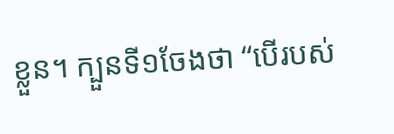ខ្លួន។ ក្បួនទី១ចែងថា “បើរបស់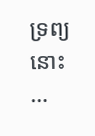ទ្រព្យនោះ …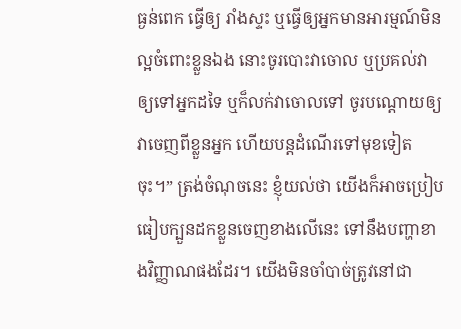ធ្ងន់ពេក ធ្វើឲ្យ រាំងស្ទះ ឬធ្វើឲ្យអ្នកមានអារម្មណ៍មិនល្អចំពោះខ្លួនឯង នោះចូរបោះវាចោល ឬប្រគល់វាឲ្យទៅអ្នកដទៃ ឬក៏លក់វាចោលទៅ ចូរបណ្តោយឲ្យវាចេញពីខ្លួនអ្នក ហើយបន្តដំណើរទៅមុខទៀតចុះ។” ត្រង់ចំណុចនេះ ខ្ញុំយល់ថា យើងក៏អាចប្រៀបធៀបក្បួនដកខ្លួនចេញខាងលើនេះ ទៅនឹងបញ្ហាខាងវិញ្ញាណផងដែរ។ យើងមិនចាំបាច់ត្រូវនៅជា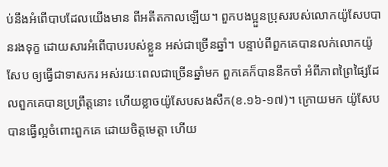ប់នឹងអំពើបាបដែលយើងមាន ពីអតីតកាលឡើយ។ ពួកបងប្អួនប្រុសរបស់លោកយ៉ូសែបបានរងទុក្ខ ដោយសារអំពើបាបរបស់ខ្លួន អស់ជាច្រើនឆ្នាំ។ បន្ទាប់ពីពួកគេបានលក់លោកយ៉ូសែប ឲ្យធ្វើជាទាសករ អស់រយៈពេលជាច្រើនឆ្នាំមក ពួកគេក៏បាននឹកចាំ អំពីភាពព្រៃផ្សៃដែលពួកគេបានប្រព្រឹត្តនោះ ហើយខ្លាចយ៉ូសែបសងសឹក(ខ.១៦-១៧)។ ក្រោយមក យ៉ូសែបបានធ្វើល្អចំពោះពួកគេ ដោយចិត្តមេត្តា ហើយ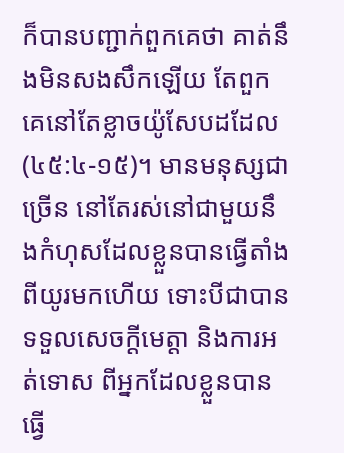ក៏បានបញ្ជាក់ពួកគេថា គាត់នឹងមិនសងសឹកឡើយ តែពួកគេនៅតែខ្លាចយ៉ូសែបដដែល(៤៥:៤-១៥)។ មានមនុស្សជាច្រើន នៅតែរស់នៅជាមួយនឹងកំហុសដែលខ្លួនបានធ្វើតាំងពីយូរមកហើយ ទោះបីជាបានទទួលសេចក្តីមេត្តា និងការអត់ទោស ពីអ្នកដែលខ្លួនបានធ្វើ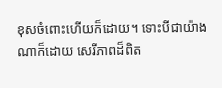ខុសចំពោះហើយក៏ដោយ។ ទោះបីជាយ៉ាងណាក៏ដោយ សេរីភាពដ៏ពិត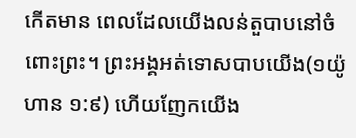កើតមាន ពេលដែលយើងលន់តួបាបនៅចំពោះព្រះ។ ព្រះអង្គអត់ទោសបាបយើង(១យ៉ូហាន ១:៩) ហើយញែកយើង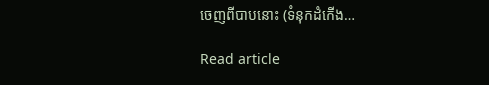ចេញពីបាបនោះ (ទំនុកដំកើង…

Read article